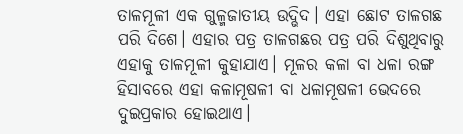ତାଳମୂଳୀ ଏକ ଗୁଳ୍ମଜାତୀୟ ଉଦ୍ଭିଦ। ଏହା ଛୋଟ ତାଳଗଛ ପରି ଦିଶେ। ଏହାର ପତ୍ର ତାଳଗଛର ପତ୍ର ପରି ଦିଶୁଥିବାରୁ ଏହାକୁ ତାଳମୂଳୀ କୁହାଯାଏ। ମୂଳର କଳା ବା ଧଳା ରଙ୍ଗ ହିସାବରେ ଏହା କଳାମୂଷଳୀ ବା ଧଳାମୂଷଳୀ ଭେଦରେ ଦୁଇପ୍ରକାର ହୋଇଥାଏ।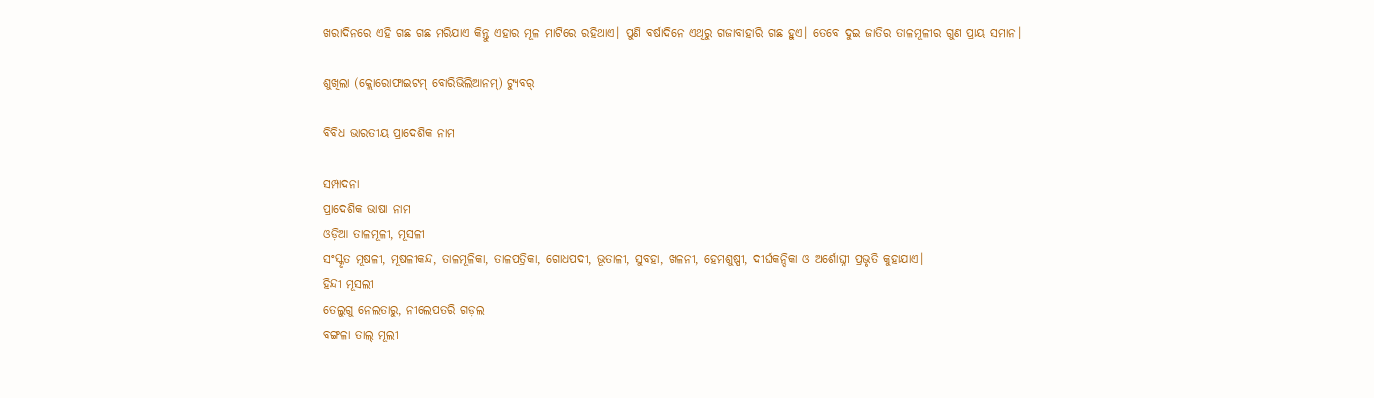ଖରାଦିନରେ ଏହି ଗଛ ଗଛ ମରିଯାଏ କିନ୍ତୁ ଏହାର ମୂଳ ମାଟିରେ ରହିଥାଏ। ପୁଣି ବର୍ଷାଦିନେ ଏଥିରୁ ଗଜାବାହାରି ଗଛ ହୁଏ। ତେବେ ଦୁଇ ଜାତିର ତାଳମୂଳୀର ଗୁଣ ପ୍ରାୟ ସମାନ।

ଶୁଖିଲା (କ୍ଲୋରୋଫାଇଟମ୍ ବୋରିଭିଲିଆନମ୍) ଟ୍ୟୁବର୍

ବିବିଧ ଭାରତୀୟ ପ୍ରାଦେଶିକ ନାମ

ସମ୍ପାଦନା
ପ୍ରାଦେଶିକ ଭାଷା ନାମ
ଓଡ଼ିଆ ତାଳମୂଳୀ, ମୂସଳୀ
ସଂସ୍କୃତ ମୂଷଳୀ, ମୂଷଳୀକନ୍ଦ, ତାଳମୂଳିକା, ତାଳପତ୍ରିକା, ଗୋଧପଦୀ, ଭୂତାଳୀ, ସୁବହା, ଖଳନୀ, ହେମଶୁଷ୍ପୀ, ଦୀର୍ଘକନ୍ଦିକା ଓ ଅର୍ଶୋଘ୍ନୀ ପ୍ରଭୃତି କୁହାଯାଏ।
ହିନ୍ଦୀ ମୂସଲୀ
ତେଲୁଗୁ ନେଲତାରୁ, ନୀଲେପତରି ଗଡ଼ଲ
ବଙ୍ଗଳା ତାଲ୍ ମୂଲୀ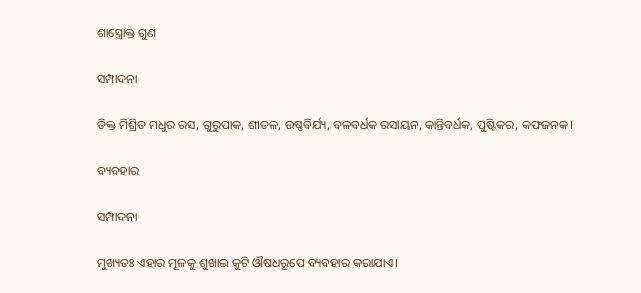ଶାସ୍ତ୍ରୋକ୍ତ ଗୁଣ

ସମ୍ପାଦନା

ତିକ୍ତ ମିଶ୍ରିତ ମଧୁର ରସ, ଗୁରୁପାକ, ଶୀତଳ, ଉଷ୍ଣବିର୍ଯ୍ୟ, ବଳବର୍ଧକ ରସାୟନ, କାନ୍ତିବର୍ଧକ, ପୁଷ୍ଟିକର, କଫଜନକ।

ବ୍ୟବହାର

ସମ୍ପାଦନା

ମୁଖ୍ୟତଃ ଏହାର ମୂଳକୁ ଶୁଖାଇ କୁଟି ଔଷଧରୂପେ ବ୍ୟବହାର କରାଯାଏ।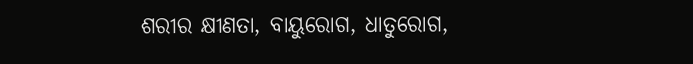ଶରୀର କ୍ଷୀଣତା, ବାୟୁରୋଗ, ଧାତୁରୋଗ,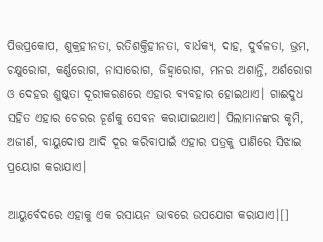ପିତ୍ତପ୍ରକୋପ, ଶୁକ୍ରହୀନତା, ରତିଶକ୍ତିହୀନତା, ବାର୍ଧକ୍ୟ, ଦାହ, ଦୁର୍ବଳତା, ଭ୍ରମ, ଚକ୍ଷୁରୋଗ, କର୍ଣ୍ଣରୋଗ, ନାସାରୋଗ, ଜିହ୍ୱାରୋଗ, ମନର ଅଶାନ୍ତି, ଅର୍ଶରୋଗ ଓ ଦେହର ଶୁଷ୍କତା ଦୂରୀକରଣରେ ଏହାର ବ୍ୟବହାର ହୋଇଥାଏ। ଗାଈଦୁଧ ସହିତ ଏହାର ଚେରର ଚୂର୍ଣକୁ ସେବନ କରାଯାଇଥାଏ। ପିଲାମାନଙ୍କର କୃମି, ଅଜୀର୍ଣ, ବାୟୁଦୋଷ ଆଦି ଦୂର କରିବାପାଇଁ ଏହାର ପତ୍ରକୁ ପାଣିରେ ସିଝାଇ ପ୍ରୟୋଗ କରାଯାଏ।

ଆୟୁର୍ବେଦରେ ଏହାକୁ ଏକ ରସାୟନ ଭାବରେ ଉପଯୋଗ କରାଯାଏ।[]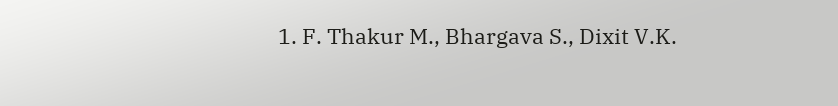1. F. Thakur M., Bhargava S., Dixit V.K.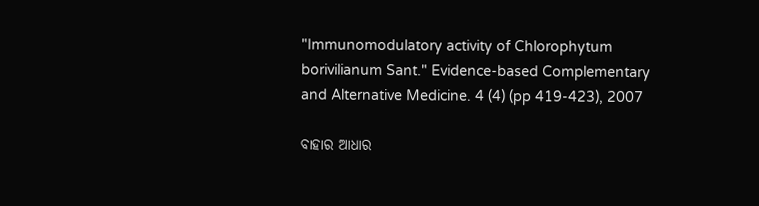"Immunomodulatory activity of Chlorophytum borivilianum Sant." Evidence-based Complementary and Alternative Medicine. 4 (4) (pp 419-423), 2007

ବାହାର ଆଧାର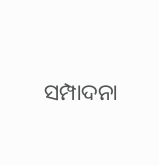ସମ୍ପାଦନା